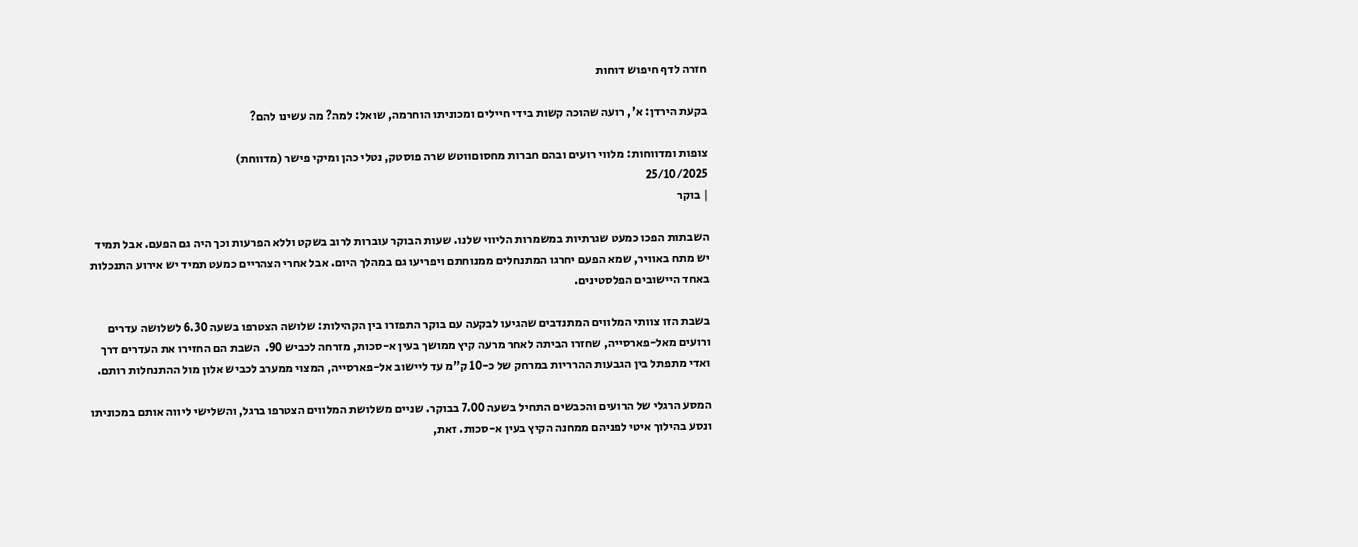חזרה לדף חיפוש דוחות

בקעת הירדן: א', רועה שהוכה קשות בידי חיילים ומכוניתו הוחרמה, שואל: למה? מה עשינו להם?

צופות ומדווחות: מלווי רועים ובהם חברות מחסוםווטש שרה פוסטק, נטלי כהן ומיקי פישר (מדווחת)
25/10/2025
| בוקר

השבתות הפכו כמעט שגרתיות במשמרות הליווי שלנו. שעות הבוקר עוברות לרוב בשקט וללא הפרעות וכך היה גם הפעם. אבל תמיד יש מתח באוויר, שמא הפעם יחרגו המתנחלים ממנוחתם ויפריעו גם במהלך היום. אבל אחרי הצהריים כמעט תמיד יש אירוע התנכלות באחד היישובים הפלסטינים.

בשבת הזו צוותי המלווים המתנדבים שהגיעו לבקעה עם בוקר התפזרו בין הקהילות: שלושה הצטרפו בשעה 6.30 לשלושה עדרים ורועים מאל-פארסייה, שחזרו הביתה לאחר מרעה קיץ ממושך בעין א-סכות, מזרחה לכביש 90.  השבת הם החזירו את העדרים דרך ואדי מתפתל בין הגבעות ההרריות במרחק של כ-10 ק”מ עד ליישוב אל-פארסייה, המצוי ממערב לכביש אלון מול ההתנחלות רותם.

המסע הרגלי של הרועים והכבשים התחיל בשעה 7.00 בבוקר. שניים משלושת המלווים הצטרפו ברגל, והשלישי ליווה אותם במכוניתו ונסע בהילוך איטי לפניהם ממחנה הקיץ בעין א-סכות. זאת,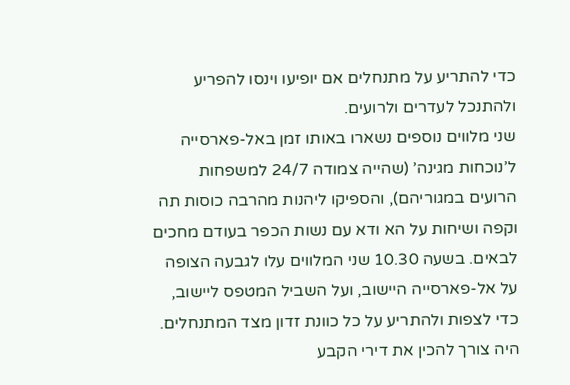כדי להתריע על מתנחלים אם יופיעו וינסו להפריע ולהתנכל לעדרים ולרועים.
שני מלווים נוספים נשארו באותו זמן באל-פארסייה ל’נוכחות מגינה’ (שהייה צמודה 24/7 למשפחות הרועים במגוריהם), והספיקו ליהנות מהרבה כוסות תה וקפה ושיחות על הא ודא עם נשות הכפר בעודם מחכים לבאים. בשעה 10.30 שני המלווים עלו לגבעה הצופה על אל-פארסייה היישוב, ועל השביל המטפס ליישוב, כדי לצפות ולהתריע על כל כוונת זדון מצד המתנחלים. היה צורך להכין את דירי הקבע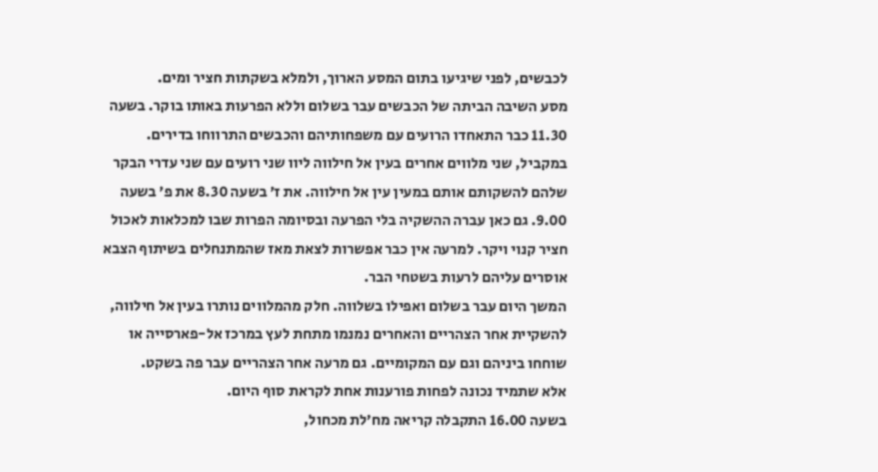לכבשים, לפני שיגיעו בתום המסע הארוך, ולמלא בשקתות חציר ומים.
מסע השיבה הביתה של הכבשים עבר בשלום וללא הפרעות באותו בוקר. בשעה 11.30 כבר התאחדו הרועים עם משפחותיהם והכבשים התרווחו בדירים.
במקביל, שני מלווים אחרים בעין אל חילווה ליוו שני רועים עם שני עדרי הבקר שלהם להשקותם אותם במעין עין אל חילווה. את ז’ בשעה 8.30 את פ’ בשעה 9.00. גם כאן עברה ההשקיה בלי הפרעה ובסיומה הפרות שבו למכלאות לאכול חציר קנוי ויקר. למרעה אין כבר אפשרות לצאת מאז שהמתנחלים בשיתוף הצבא אוסרים עליהם לרעות בשטחי הבר.
המשך היום עבר בשלום ואפילו בשלווה. חלק מהמלווים נותרו בעין אל חילווה, להשקיית אחר הצהריים והאחרים נמנמו מתחת לעץ במרכז אל-פארסייה או שוחחו ביניהם וגם עם המקומיים. גם מרעה אחר הצהריים עבר פה בשקט.
אלא שתמיד נכונה לפחות פורענות אחת לקראת סוף היום.
בשעה 16.00 התקבלה קריאה מח’לת מכחול,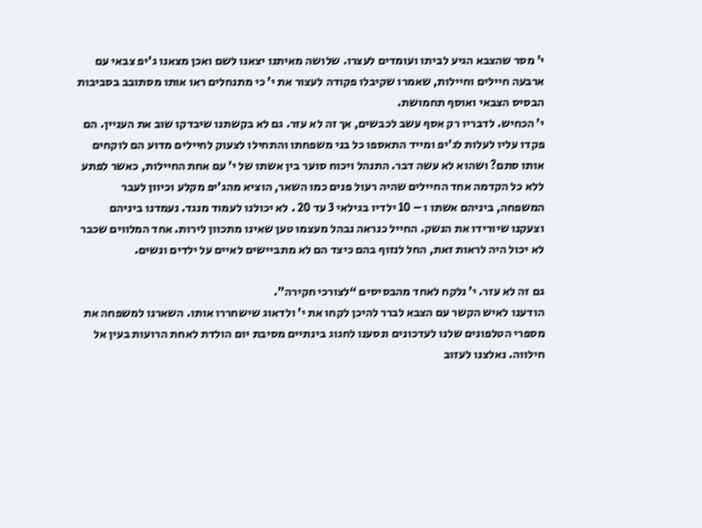י’ מסר שהצבא הגיע לביתו ועומדים לעצרו. שלושה מאיתנו יצאנו לשם ואכן מצאנו ג’יפ צבאי עם ארבעה חיילים וחיילות, שאמרו שקיבלו פקודה לעצור את י’ כי מתנחלים ראו אותו מסתובב בסביבות הבסיס הצבאי ואוסף תחמושת.
י’ הכחיש. לדבריו רק אסף עשב לכבשים, אך זה לא עזר. גם לא בקשתנו שיבדקו שוב את העניין. הם פקדו עליו לעלות לג’יפ ומייד התאספו כל בני משפחתו והתחילו לצעוק לחיילים מדוע הם לוקחים אותו סתם? ושהוא לא עשה דבר. התנהל ויכוח סוער בין אשתו של י’ עם אחת החיילות, כאשר לפתע ללא כל הקדמה אחד החיילים שהיה רעול פנים כמו השאר, הוציא מהג’יפ מקלע וכיוון לעבר המשפחה, ביניהם אשתו ו – 10 ילדיו בגילאי 3 עד 20 . לא יכולנו לעמוד מנגד. נעמדנו ביניהם וצעקנו שיורידו את הנשק. החייל כנראה נבהל מעצמו טען שאינו מתכוון לירות. אחד המלווים שכבר לא יכול היה לראות זאת, החל לנזוף בהם כיצד הם לא מתביישים לאיים על ילדים ונשים.

גם זה לא עזר. י’ נלקח לאחד מהבסיסים “לצורכי חקירה”.
הודענו לאיש הקשר עם הצבא לברר להיכן לקחו את י’ ולדאוג שישחררו אותו. השארנו למשפחה את מספרי הטלפונים שלנו לעדכונים ונסענו לחגוג בינתיים מסיבת יום הולדת לאחת הרועות בעין אל חילווה. נאלצנו לעזוב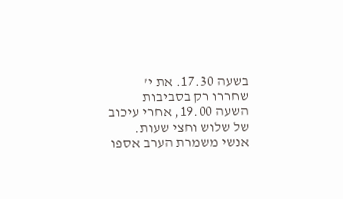בשעה 17.30. את י’ שחררו רק בסביבות השעה 19.00, אחרי עיכוב של שלוש וחצי שעות. אנשי משמרת הערב אספו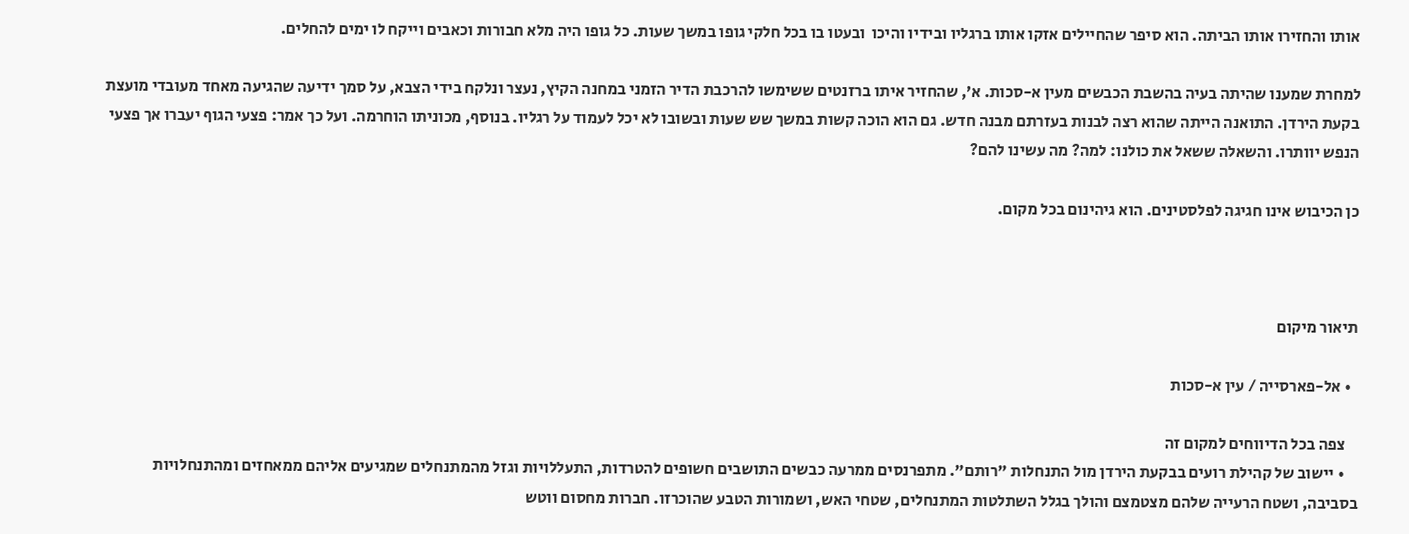אותו והחזירו אותו הביתה. הוא סיפר שהחיילים אזקו אותו ברגליו ובידיו והיכו  ובעטו בו בכל חלקי גופו במשך שעות. כל גופו היה מלא חבורות וכאבים וייקח לו ימים להחלים.

למחרת שמענו שהיתה בעיה בהשבת הכבשים מעין א-סכות. א’, שהחזיר איתו ברזנטים ששימשו להרכבת הדיר הזמני במחנה הקיץ, נעצר ונלקח בידי הצבא, על סמך ידיעה שהגיעה מאחד מעובדי מועצת בקעת הירדן. התואנה הייתה שהוא רצה לבנות בעזרתם מבנה חדש. גם הוא הוכה קשות במשך שש שעות ובשובו לא יכל לעמוד על רגליו. בנוסף, מכוניתו הוחרמה. ועל כך אמר: פצעי הגוף יעברו אך פצעי הנפש יוותרו. והשאלה ששאל את כולנו: למה? מה עשינו להם?

כן הכיבוש אינו חגיגה לפלסטינים. הוא גיהינום בכל מקום.



תיאור מיקום

  • אל-פארסייה / עין א-סכות

    צפה בכל הדיווחים למקום זה
    • יישוב של קהילת רועים בבקעת הירדן מול התנחלות "רותם". מתפרנסים ממרעה כבשים התושבים חשופים להטרדות, התעללויות וגזל מהמתנחלים שמגיעים אליהם ממאחזים ומהתנחלויות בסביבה, ושטח הרעייה שלהם מצטמצם והולך בגלל השתלטות המתנחלים, שטחי האש, ושמורות הטבע שהוכרזו. חברות מחסום ווטש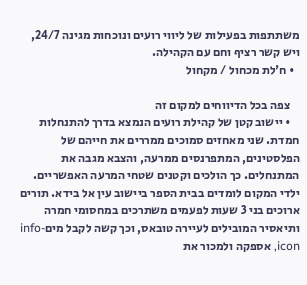משתתפות בפעילות של ליווי רועים ונוכחות מגינה 24/7, ויש קשר רציף וחם עם הקהילה.
  • ח'לת מכחול / מקחול

    צפה בכל הדיווחים למקום זה
    • יישוב קטן של קהילת רועים הנמצא בדרך להתנחלות חמדת. שני מאחזים סמוכים ממררים את חייהם של הפלסטינים, המתפרנסים ממרעה, והצבא מגבה את המתנחלים. כך הולכים וקטנים שטחי המרעה האפשריים. ילדי המקום לומדים בבית הספר ביישוב עין אל בידא. תורים ארוכים בני 3 שעות לפעמים משתרכים במחסומי חמרה ותיאסיר המובילים לעיירה טובאס, וכך קשה לקבל מיםinfo-icon, אספקה ולמכור את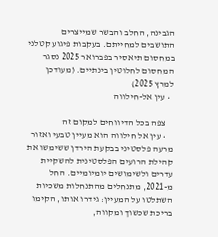הגבינה, החלב והבשר שמייצרים התושבים למחייתם. בעקבות פיגוע קטלני במחסום תיאסיר בפברואר 2025 נסגר המחסום לחלוטין בינתיים. (מעודכן למרץ 2025)
  • עין אל-חילווה

    צפה בכל הדיווחים למקום זה
    • עין אל חילווה הוא מעיין טבעי ואזור מרעה פלסטיני בבקעת הירדן ששימשו את קהילת הרועים הפלסטינית להשקיית עדרים ולשימושים יומיומיים. החל מ-2021, מתנחלים מהתנחלות משכיות השתלטו על המעיין: גידרו אותו, הקימו בריכת שכשוך ומקווה,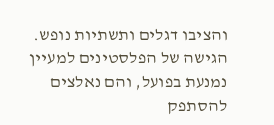והציבו דגלים ותשתיות נופש.  הגישה של הפלסטינים למעיין נמנעת בפועל, והם נאלצים להסתפק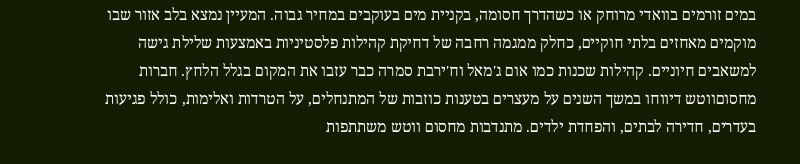במים זורמים בוואדי מרוחק או כשהדרך חסומה, בקניית מים בעוקבים במחיר גבוה. המעיין נמצא בלב אזור שבו מוקמים מאחזים בלתי חוקיים, כחלק ממגמה רחבה של דחיקת קהילות פלסטיניות באמצעות שלילת גישה למשאבים חיוניים. קהילות שכנות כמו אום ג'מאל וח'ירבת סמרה כבר עזבו את המקום בגלל הלחץ. חברות מחסוםווטש דיווחו במשך השנים על מעצרים בטענות כוזבות של המתנחלים, על הטרדות ואלימות, כולל פגיעות בעדרים, חדירה לבתים, והפחדת ילדים. מתנדבות מחסום ווטש משתתפות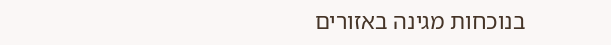בנוכחות מגינה באזורים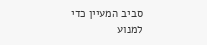סביב המעיין כדי למנוע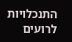התנכלויות לרועים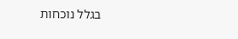בגלל נוכחות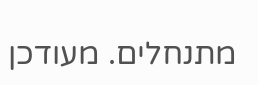מתנחלים. מעודכן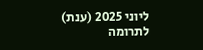ליוני 2025 (ענת)
לתרומה